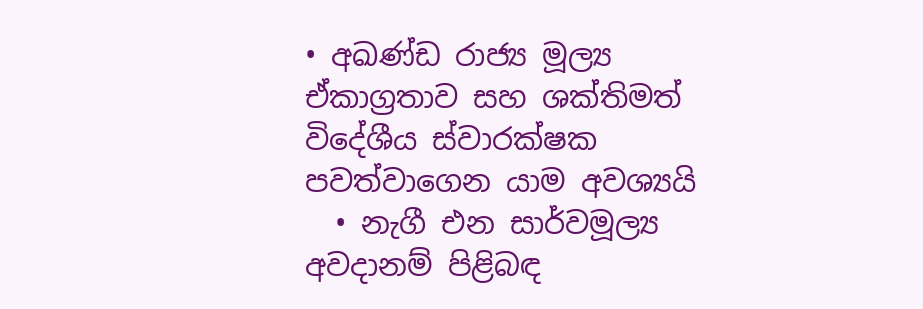• අඛණ්ඩ රාජ්‍ය මූල්‍ය ඒකාග්‍රතාව සහ ශක්තිමත් විදේශීය ස්වාරක්ෂක පවත්වාගෙන යාම අවශ්‍යයි
  • නැගී එන සාර්වමූල්‍ය අවදානම් පිළිබඳ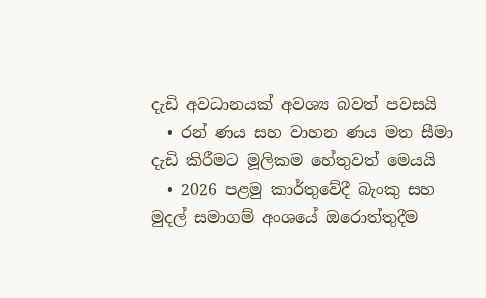දැඩි අවධානයක් අවශ්‍ය බවත් පවසයි
  • රන් ණය සහ වාහන ණය මත සීමා දැඩි කිරීමට මූලිකම හේතුවත් මෙයයි
  • 2026 පළමු කාර්තුවේදී බැංකු සහ මුදල් සමාගම් අංශයේ ඔරොත්තුදීම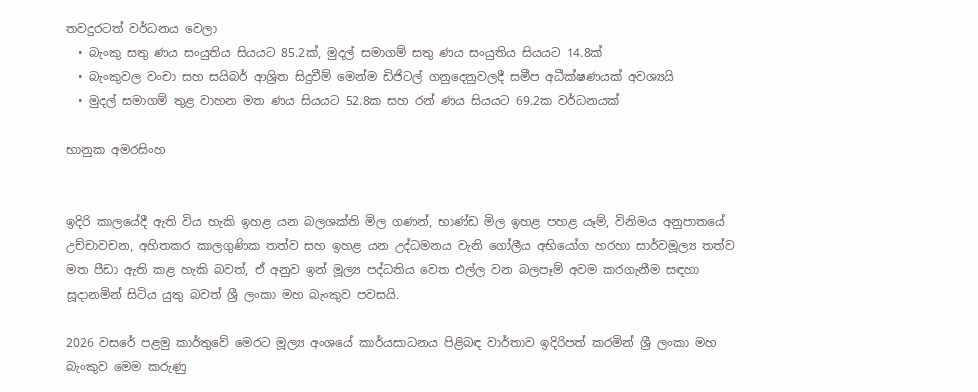තවදුරටත් වර්ධනය වෙලා
  • බැංකු සතු ණය සංයුතිය සියයට 85.2ක්, මුදල් සමාගම් සතු ණය සංයුතිය සියයට 14.8ක්
  • බැංකුවල වංචා සහ සයිබර් ආශ්‍රිත සිදුවීම් මෙන්ම ඩිජිටල් ගනුදෙනුවලදී සමීප අධීක්ෂණයක් අවශ්‍යයි
  • මුදල් සමාගම් තුළ වාහන මත ණය සියයට 52.8ක සහ රන් ණය සියයට 69.2ක වර්ධනයක්

භානුක අමරසිංහ


ඉදිරි කාලයේදී ඇති විය හැකි ඉහළ යන බලශක්ති මිල ගණන්, භාණ්ඩ මිල ඉහළ පහළ යෑම්, විනිමය අනුපාතයේ උච්චාවචන, අහිතකර කාලගුණික තත්ව සහ ඉහළ යන උද්ධමනය වැනි ගෝලීය අභියෝග හරහා සාර්වමූල්‍ය තත්ව මත පීඩා ඇති කළ හැකි බවත්, ඒ අනුව ඉන් මූල්‍ය පද්ධතිය වෙත එල්ල වන බලපෑම් අවම කරගැනීම සඳහා සූදානමින් සිටිය යුතු බවත් ශ්‍රී ලංකා මහ බැංකුව පවසයි.

2026 වසරේ පළමු කාර්තුවේ මෙරට මූල්‍ය අංශයේ කාර්යසාධනය පිළිබඳ වාර්තාව ඉදිරිපත් කරමින් ශ්‍රී ලංකා මහ බැංකුව මෙම කරුණු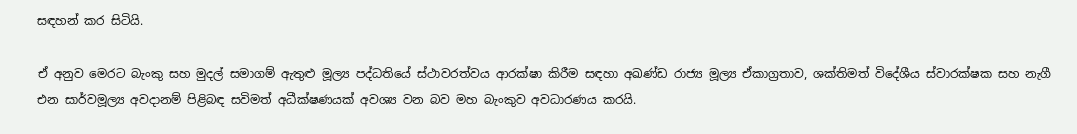සඳහන් කර සිටියි.

ඒ අනුව මෙරට බැංකු සහ මුදල් සමාගම් ඇතුළු මූල්‍ය පද්ධතියේ ස්ථාවරත්වය ආරක්ෂා කිරීම සඳහා අඛණ්ඩ රාජ්‍ය මූල්‍ය ඒකාග්‍රතාව, ශක්තිමත් විදේශීය ස්වාරක්ෂක සහ නැගී එන සාර්වමූල්‍ය අවදානම් පිළිබඳ සවිමත් අධීක්ෂණයක් අවශ්‍ය වන බව මහ බැංකුව අවධාරණය කරයි.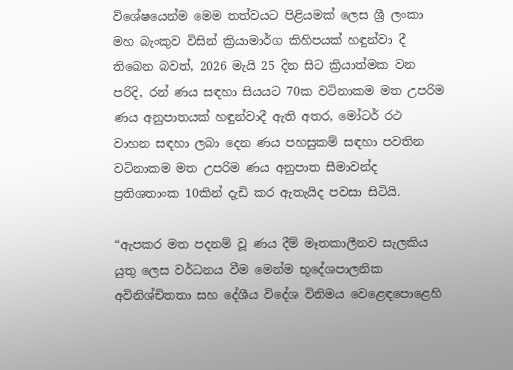විශේෂයෙන්ම මෙම තත්වයට පිළියමක් ලෙස ශ්‍රී ලංකා මහ බැංකුව විසින් ක්‍රියාමාර්ග කිහිපයක් හඳුන්වා දී තිබෙන බවත්, 2026 මැයි 25 දින සිට ක්‍රියාත්මක වන පරිදි, රන් ණය සඳහා සියයට 70ක වටිනාකම මත උපරිම ණය අනුපාතයක් හඳුන්වාදී ඇති අතර, මෝටර් රථ වාහන සඳහා ලබා දෙන ණය පහසුකම් සඳහා පවතින වටිනාකම මත උපරිම ණය අනුපාත සීමාවන්ද ප්‍රතිශතාංක 10කින් දැඩි කර ඇතැයිද පවසා සිටියි.

“ඇපකර මත පදනම් වූ ණය දීම් මෑතකාලීනව සැලකිය යුතු ලෙස වර්ධනය වීම මෙන්ම භූදේශපාලනික අවිනිශ්චිතතා සහ දේශීය විදේශ විනිමය වෙළෙඳපොළෙහි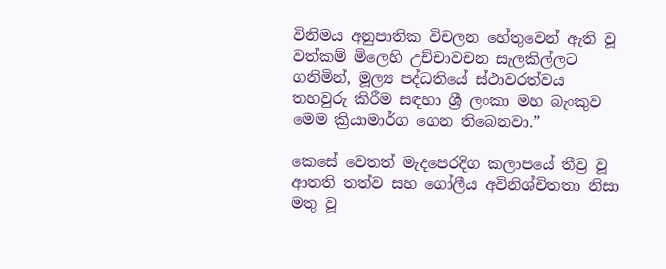විනිමය අනුපාතික විචලන හේතුවෙන් ඇති වූ වත්කම් මිලෙහි උච්චාවචන සැලකිල්ලට ගනිමින්, මූල්‍ය පද්ධතියේ ස්ථාවරත්වය තහවුරු කිරීම සඳහා ශ්‍රී ලංකා මහ බැංකුව මෙම ක්‍රියාමාර්ග ගෙන තිබෙනවා.”

කෙසේ වෙතත් මැදපෙරදිග කලාපයේ තීව්‍ර වූ ආතති තත්ව සහ ගෝලීය අවිනිශ්චිතතා නිසා මතු වූ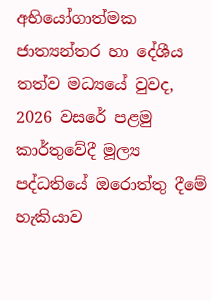අභියෝගාත්මක ජාත්‍යන්තර හා දේශීය තත්ව මධ්‍යයේ වුවද, 2026 වසරේ පළමු කාර්තුවේදී මූල්‍ය පද්ධතියේ ඔරොත්තු දීමේ හැකියාව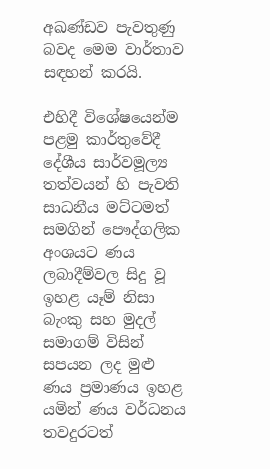අඛණ්ඩව පැවතුණු බවද මෙම වාර්තාව සඳහන් කරයි.

එහිදී විශේෂයෙන්ම පළමු කාර්තුවේදී දේශීය සාර්වමූල්‍ය තත්වයන් හි පැවති සාධනීය මට්ටමත් සමගින් පෞද්ගලික අංශයට ණය ලබාදීම්වල සිදු වූ ඉහළ යෑම් නිසා බැංකු සහ මුදල් සමාගම් විසින් සපයන ලද මුළු ණය ප්‍රමාණය ඉහළ යමින් ණය වර්ධනය තවදුරටත්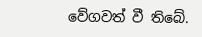වේගවත් වී තිබේ.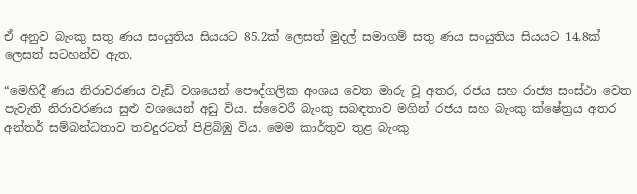ඒ අනුව බැංකු සතු ණය සංයුතිය සියයට 85.2ක් ලෙසත් මුදල් සමාගම් සතු ණය සංයුතිය සියයට 14.8ක් ලෙසත් සටහන්ව ඇත.

“මෙහිදී ණය නිරාවරණය වැඩි වශයෙන් පෞද්ගලික අංශය වෙත මාරු වූ අතර, රජය සහ රාජ්‍ය සංස්ථා වෙත පැවැති නිරාවරණය සුළු වශයෙන් අඩු විය. ස්වෛරී බැංකු සබඳතාව මගින් රජය සහ බැංකු ක්ෂේත්‍රය අතර අන්තර් සම්බන්ධතාව තවදුරටත් පිළිබිඹු විය. මෙම කාර්තුව තුළ බැංකු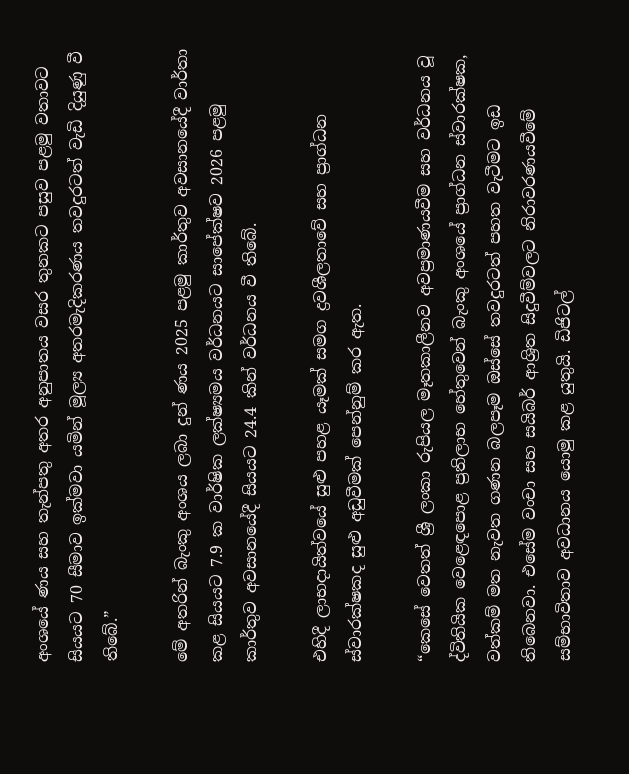අංශයේ ණය සහ තැන්පතු අතර අනුපාතය වසර තුනකට පසුව පළමු වතාවට සියයට 70 සීමාව ඉක්මවා යමින් මූල්‍ය අතරමැදිකරණය තවදුරටත් වැඩි දියුණු වී තිබේ.”

මේ අතරින් බැංකු අංශය ලබා දුන් ණය 2025 පළමු කාර්තුව අවසානයේදී වාර්තා කළ සියයට 7.9 ක වාර්ෂික ලක්ෂ්‍යමය වර්ධනයට සාපේක්ෂව 2026 පළමු කාර්තුව අවසානයේදී සියයට 24.4 කින් වර්ධනය වී තිබේ.

එහිදී ලාභදායිත්වයේ සුළු පහළ යෑමක් සමග ද්‍රවශීලතාවේ සහ ප්‍රාග්ධන ස්වාරක්ෂකද සුළු අඩුවීමක් පෙන්නුම් කර ඇත.

“කෙසේ වෙතත් ශ්‍රී ලංකා රුපියල මෑතකාලීනව අවප්‍රමාණයවීම සහ වර්ධනය වූ ද්විතියික වෙළෙඳපොළ ප්‍රතිලාභ හේතුවෙන් බැංකු අංශයේ ප්‍රාග්ධන ස්වාරක්ෂක, වත්කම් මත නැවත ගණන බලපෑම ඔස්සේ තවදුරටත් පහත වැටීමට ඉඩ තිබෙනවා. එසේම වංචා සහ සයිබර් ආශ්‍රිත සිදුවීම්වලට නිරාවරණයවීමේ සම්භාවිතාව අවධානය යොමු කළ යුතුයි. ඩිජිටල්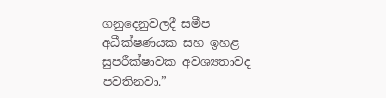ගනුදෙනුවලදී සමීප අධීක්ෂණයක සහ ඉහළ සුපරීක්ෂාවක අවශ්‍යතාවද පවතිනවා.”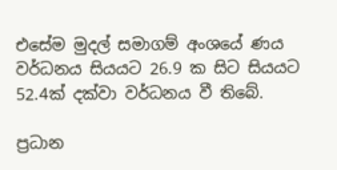එසේම මුදල් සමාගම් අංශයේ ණය වර්ධනය සියයට 26.9 ක සිට සියයට 52.4ක් දක්වා වර්ධනය වී තිබේ.

ප්‍රධාන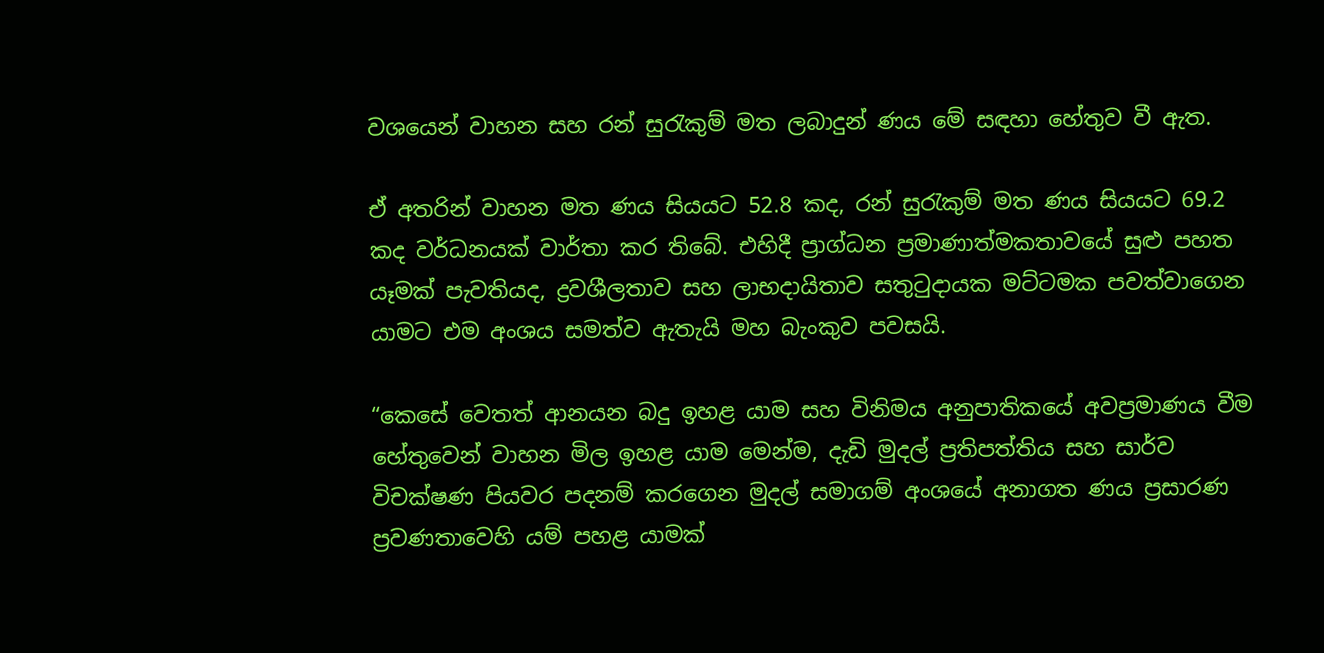වශයෙන් වාහන සහ රන් සුරැකුම් මත ලබාදුන් ණය මේ සඳහා හේතුව වී ඇත.

ඒ අතරින් වාහන මත ණය සියයට 52.8 කද, රන් සුරැකුම් මත ණය සියයට 69.2 කද වර්ධනයක් වාර්තා කර තිබේ. එහිදී ප්‍රාග්ධන ප්‍රමාණාත්මකතාවයේ සුළු පහත යෑමක් පැවතියද, ද්‍රවශීලතාව සහ ලාභදායිතාව සතුටුදායක මට්ටමක පවත්වාගෙන යාමට එම අංශය සමත්ව ඇතැයි මහ බැංකුව පවසයි.

“කෙසේ වෙතත් ආනයන බදු ඉහළ යාම සහ විනිමය අනුපාතිකයේ අවප්‍රමාණය වීම හේතුවෙන් වාහන මිල ඉහළ යාම මෙන්ම, දැඩි මුදල් ප්‍රතිපත්තිය සහ සාර්ව විචක්ෂණ පියවර පදනම් කරගෙන මුදල් සමාගම් අංශයේ අනාගත ණය ප්‍රසාරණ ප්‍රවණතාවෙහි යම් පහළ යාමක්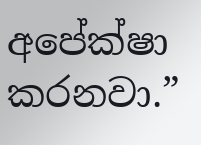අපේක්ෂා කරනවා.”